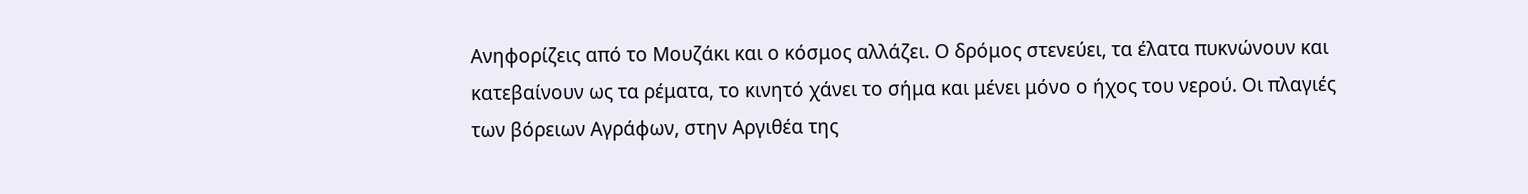Ανηφορίζεις από το Μουζάκι και ο κόσμος αλλάζει. Ο δρόμος στενεύει, τα έλατα πυκνώνουν και κατεβαίνουν ως τα ρέματα, το κινητό χάνει το σήμα και μένει μόνο ο ήχος του νερού. Οι πλαγιές των βόρειων Αγράφων, στην Αργιθέα της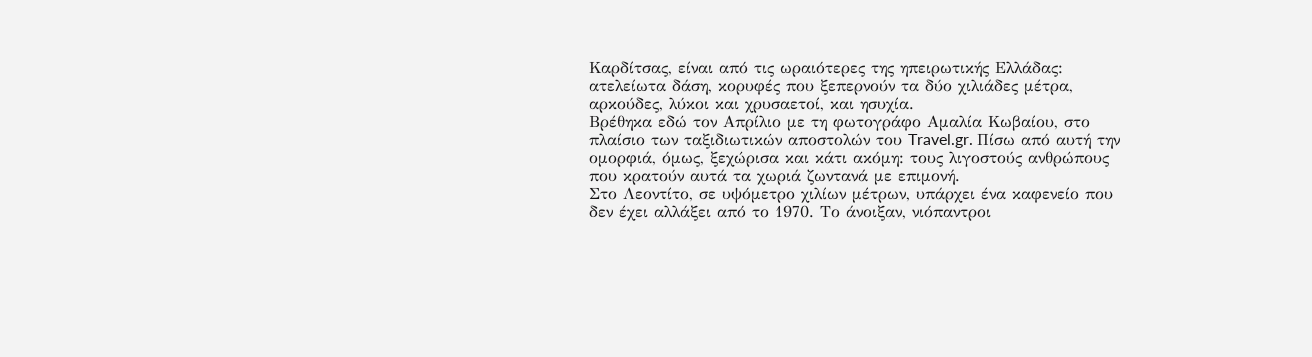Καρδίτσας, είναι από τις ωραιότερες της ηπειρωτικής Ελλάδας: ατελείωτα δάση, κορυφές που ξεπερνούν τα δύο χιλιάδες μέτρα, αρκούδες, λύκοι και χρυσαετοί, και ησυχία.
Βρέθηκα εδώ τον Απρίλιο με τη φωτογράφο Αμαλία Κωβαίου, στο πλαίσιο των ταξιδιωτικών αποστολών του Travel.gr. Πίσω από αυτή την ομορφιά, όμως, ξεχώρισα και κάτι ακόμη: τους λιγοστούς ανθρώπους που κρατούν αυτά τα χωριά ζωντανά με επιμονή.
Στο Λεοντίτο, σε υψόμετρο χιλίων μέτρων, υπάρχει ένα καφενείο που δεν έχει αλλάξει από το 1970. Το άνοιξαν, νιόπαντροι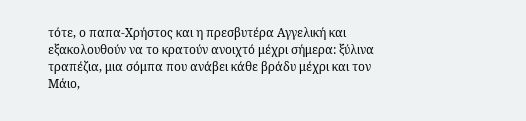τότε, ο παπα-Χρήστος και η πρεσβυτέρα Αγγελική και εξακολουθούν να το κρατούν ανοιχτό μέχρι σήμερα: ξύλινα τραπέζια, μια σόμπα που ανάβει κάθε βράδυ μέχρι και τον Μάιο,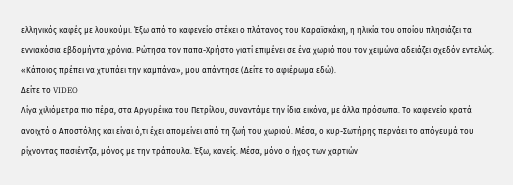ελληνικός καφές με λουκούμι. Έξω από το καφενείο στέκει ο πλάτανος του Καραϊσκάκη, η ηλικία του οποίου πλησιάζει τα εννιακόσια εβδομήντα χρόνια. Ρώτησα τον παπα-Χρήστο γιατί επιμένει σε ένα χωριό που τον χειμώνα αδειάζει σχεδόν εντελώς. «Κάποιος πρέπει να χτυπάει την καμπάνα», μου απάντησε (Δείτε το αφιέρωμα εδώ).
Δείτε το VIDEO
Λίγα χιλιόμετρα πιο πέρα, στα Αργυρέικα του Πετρίλου, συναντάμε την ίδια εικόνα, με άλλα πρόσωπα. Το καφενείο κρατά ανοιχτό ο Αποστόλης και είναι ό,τι έχει απομείνει από τη ζωή του χωριού. Μέσα, ο κυρ-Σωτήρης περνάει το απόγευμά του ρίχνοντας πασιέντζα, μόνος με την τράπουλα. Έξω, κανείς. Μέσα, μόνο ο ήχος των χαρτιών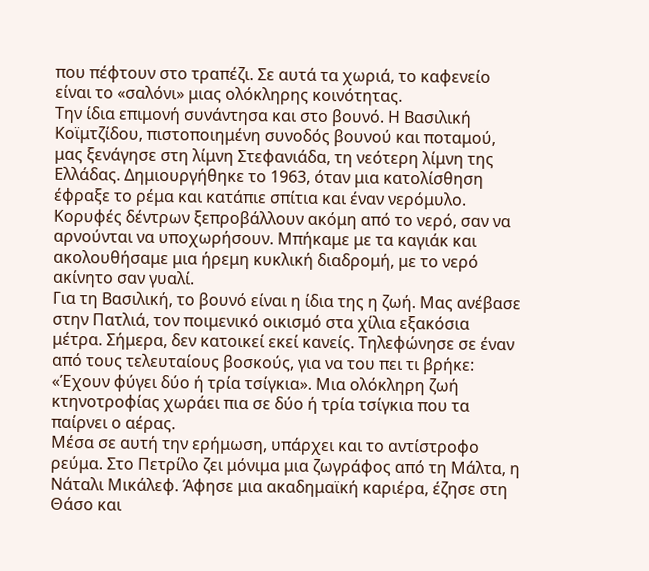που πέφτουν στο τραπέζι. Σε αυτά τα χωριά, το καφενείο είναι το «σαλόνι» μιας ολόκληρης κοινότητας.
Την ίδια επιμονή συνάντησα και στο βουνό. Η Βασιλική Κοϊμτζίδου, πιστοποιημένη συνοδός βουνού και ποταμού, μας ξενάγησε στη λίμνη Στεφανιάδα, τη νεότερη λίμνη της Ελλάδας. Δημιουργήθηκε το 1963, όταν μια κατολίσθηση έφραξε το ρέμα και κατάπιε σπίτια και έναν νερόμυλο. Κορυφές δέντρων ξεπροβάλλουν ακόμη από το νερό, σαν να αρνούνται να υποχωρήσουν. Μπήκαμε με τα καγιάκ και ακολουθήσαμε μια ήρεμη κυκλική διαδρομή, με το νερό ακίνητο σαν γυαλί.
Για τη Βασιλική, το βουνό είναι η ίδια της η ζωή. Μας ανέβασε στην Πατλιά, τον ποιμενικό οικισμό στα χίλια εξακόσια μέτρα. Σήμερα, δεν κατοικεί εκεί κανείς. Τηλεφώνησε σε έναν από τους τελευταίους βοσκούς, για να του πει τι βρήκε: «Έχουν φύγει δύο ή τρία τσίγκια». Μια ολόκληρη ζωή κτηνοτροφίας χωράει πια σε δύο ή τρία τσίγκια που τα παίρνει ο αέρας.
Μέσα σε αυτή την ερήμωση, υπάρχει και το αντίστροφο ρεύμα. Στο Πετρίλο ζει μόνιμα μια ζωγράφος από τη Μάλτα, η Νάταλι Μικάλεφ. Άφησε μια ακαδημαϊκή καριέρα, έζησε στη Θάσο και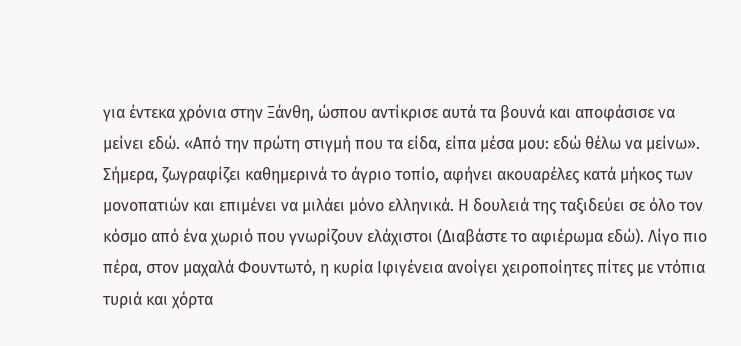για έντεκα χρόνια στην Ξάνθη, ώσπου αντίκρισε αυτά τα βουνά και αποφάσισε να μείνει εδώ. «Από την πρώτη στιγμή που τα είδα, είπα μέσα μου: εδώ θέλω να μείνω».
Σήμερα, ζωγραφίζει καθημερινά το άγριο τοπίο, αφήνει ακουαρέλες κατά μήκος των μονοπατιών και επιμένει να μιλάει μόνο ελληνικά. Η δουλειά της ταξιδεύει σε όλο τον κόσμο από ένα χωριό που γνωρίζουν ελάχιστοι (Διαβάστε το αφιέρωμα εδώ). Λίγο πιο πέρα, στον μαχαλά Φουντωτό, η κυρία Ιφιγένεια ανοίγει χειροποίητες πίτες με ντόπια τυριά και χόρτα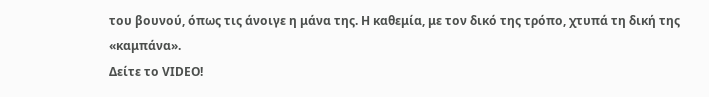του βουνού, όπως τις άνοιγε η μάνα της. Η καθεμία, με τον δικό της τρόπο, χτυπά τη δική της «καμπάνα».
Δείτε το VIDEO!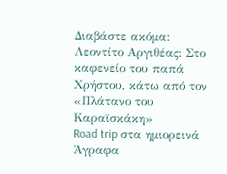Διαβάστε ακόμα:
Λεοντίτο Αργιθέας: Στο καφενείο του παπά Χρήστου, κάτω από τον «Πλάτανο του Καραϊσκάκη»
Road trip στα ημιορεινά Άγραφα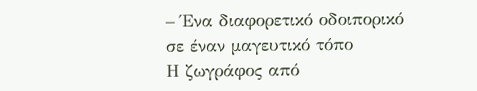– Ένα διαφορετικό οδοιπορικό σε έναν μαγευτικό τόπο
Η ζωγράφος από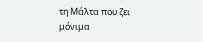τη Μάλτα που ζει μόνιμα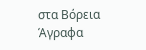στα Βόρεια Άγραφα